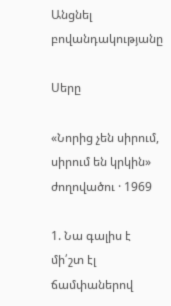Անցնել բովանդակությանը

Սերը

«Նորից չեն սիրում, սիրում են կրկին» ժողովածու · 1969

1. Նա գալիս է մի՛շտ էլ ճամփաներով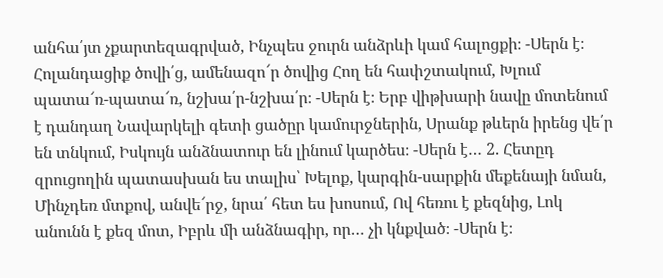անհա՛յտ չքարտեզագրված, Ինչպես ջուրն անձրևի կամ հալոցքի։ -Սերն է։ Հոլանդացիք ծովի՛ց, ամենազո՜ր ծովից Հող են հափշտակում, Խլում պատա՜ռ-պատա՜ռ, նշխա՛ր-նշխա՛ր։ -Սերն է։ Երբ վիթխարի նավը մոտենում է դանդաղ Նավարկելի գետի ցածըր կամուրջներին, Սրանք թևերն իրենց վե՛ր են տնկում, Իսկույն անձնատուր են լինում կարծես։ -Սերն է… 2. Հետըդ զրուցողին պատասխան ես տալիս՝ Խելոք, կարգին-սարքին մեքենայի նման, Մինչդեռ մտքով, անվե՜րջ, նրա՛ հետ ես խոսում, Ով հեռու է քեզնից, Լոկ անունն է քեզ մոտ, Իբրև մի անձնագիր, որ… չի կնքված։ -Սերն է։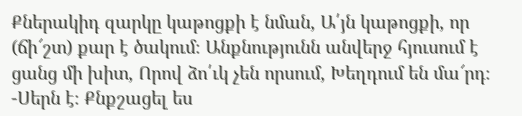Քներակիդ զարկը կաթոցքի է նման, Ա՛յն կաթոցքի, որ (ճի՜շտ) քար է ծակում։ Անքնությունն անվերջ հյուսում է ցանց մի խիտ, Որով ձո՛ւկ չեն որսում, Խեղդում են մա՜րդ։ -Սերն է։ Քնքշացել ես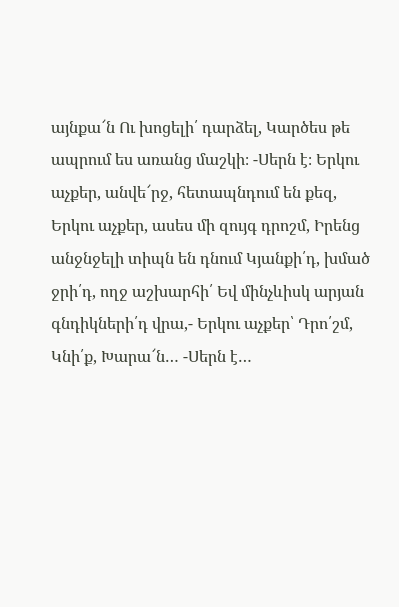այնքա՜ն Ու խոցելի՛ դարձել, Կարծես թե ապրում ես առանց մաշկի։ -Սերն է։ Երկու աչքեր, անվե՜րջ, հետապնդում են քեզ, Երկու աչքեր, ասես մի զույգ դրոշմ, Իրենց անջնջելի տիպն են դնում Կյանքի՛դ, խմած ջրի՛դ, ողջ աշխարհի՛ Եվ մինչևիսկ արյան գնդիկների՛դ վրա,- Երկու աչքեր՝ Դրո՛շմ, Կնի՛ք, Խարա՜ն… -Սերն է…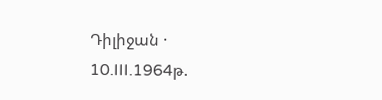Դիլիջան · 10.III.1964թ.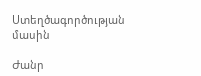Ստեղծագործության մասին

Ժանր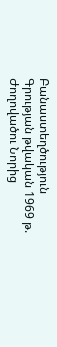Բանաստեղծություն
Գրության թվական 1969 թ.
Ժողովածու Նորից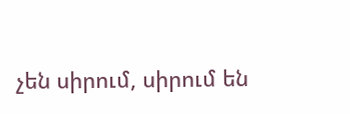չեն սիրում, սիրում են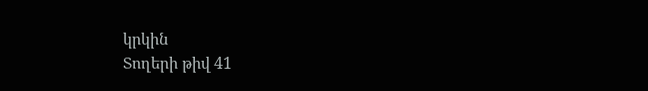կրկին
Տողերի թիվ 41